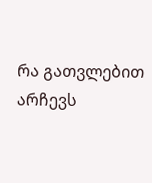რა გათვლებით არჩევს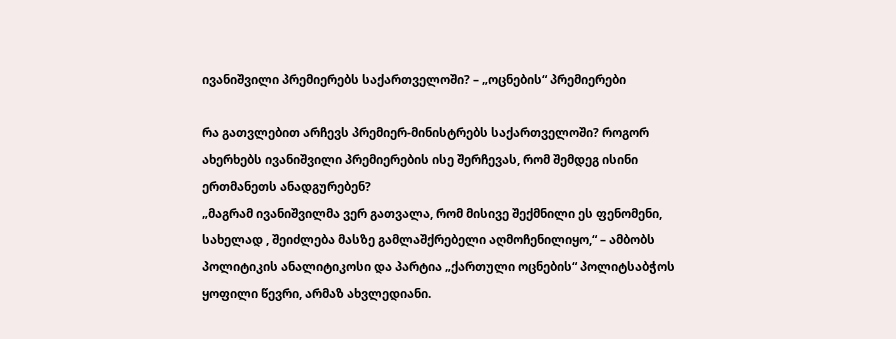ივანიშვილი პრემიერებს საქართველოში? – „ოცნების“ პრემიერები

რა გათვლებით არჩევს პრემიერ-მინისტრებს საქართველოში? როგორ ახერხებს ივანიშვილი პრემიერების ისე შერჩევას, რომ შემდეგ ისინი ერთმანეთს ანადგურებენ?
„მაგრამ ივანიშვილმა ვერ გათვალა, რომ მისივე შექმნილი ეს ფენომენი, სახელად , შეიძლება მასზე გამლაშქრებელი აღმოჩენილიყო,“ – ამბობს პოლიტიკის ანალიტიკოსი და პარტია „ქართული ოცნების“ პოლიტსაბჭოს ყოფილი წევრი, არმაზ ახვლედიანი.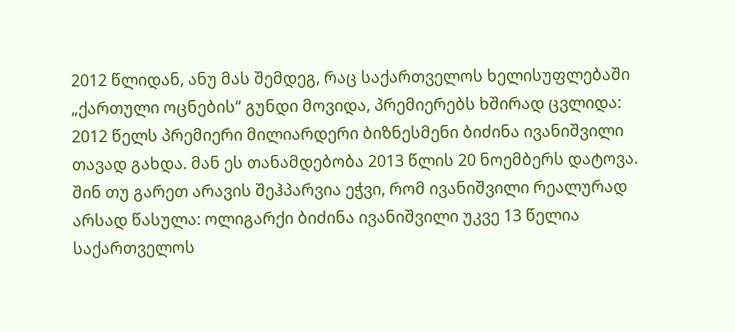2012 წლიდან, ანუ მას შემდეგ, რაც საქართველოს ხელისუფლებაში „ქართული ოცნების“ გუნდი მოვიდა, პრემიერებს ხშირად ცვლიდა:
2012 წელს პრემიერი მილიარდერი ბიზნესმენი ბიძინა ივანიშვილი თავად გახდა. მან ეს თანამდებობა 2013 წლის 20 ნოემბერს დატოვა. შინ თუ გარეთ არავის შეჰპარვია ეჭვი, რომ ივანიშვილი რეალურად არსად წასულა: ოლიგარქი ბიძინა ივანიშვილი უკვე 13 წელია საქართველოს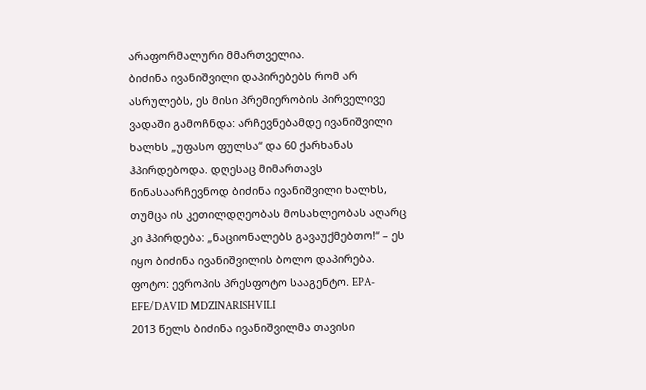არაფორმალური მმართველია.
ბიძინა ივანიშვილი დაპირებებს რომ არ ასრულებს, ეს მისი პრემიერობის პირველივე ვადაში გამოჩნდა: არჩევნებამდე ივანიშვილი ხალხს „უფასო ფულსა“ და 60 ქარხანას ჰპირდებოდა. დღესაც მიმართავს წინასაარჩევნოდ ბიძინა ივანიშვილი ხალხს, თუმცა ის კეთილდღეობას მოსახლეობას აღარც კი ჰპირდება: „ნაციონალებს გავაუქმებთო!“ – ეს იყო ბიძინა ივანიშვილის ბოლო დაპირება.
ფოტო: ევროპის პრესფოტო სააგენტო. EPA-EFE/DAVID MDZINARISHVILI
2013 წელს ბიძინა ივანიშვილმა თავისი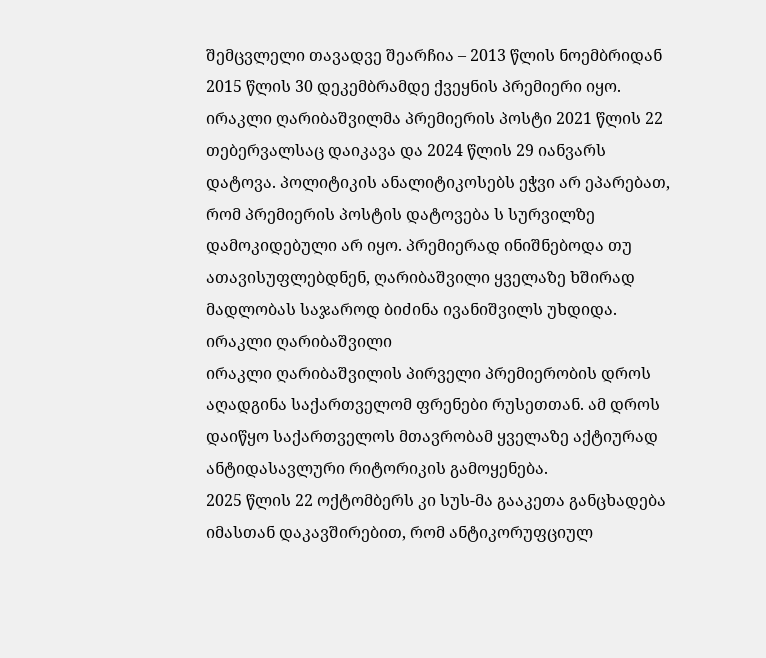შემცვლელი თავადვე შეარჩია – 2013 წლის ნოემბრიდან 2015 წლის 30 დეკემბრამდე ქვეყნის პრემიერი იყო.
ირაკლი ღარიბაშვილმა პრემიერის პოსტი 2021 წლის 22 თებერვალსაც დაიკავა და 2024 წლის 29 იანვარს დატოვა. პოლიტიკის ანალიტიკოსებს ეჭვი არ ეპარებათ, რომ პრემიერის პოსტის დატოვება ს სურვილზე დამოკიდებული არ იყო. პრემიერად ინიშნებოდა თუ ათავისუფლებდნენ, ღარიბაშვილი ყველაზე ხშირად მადლობას საჯაროდ ბიძინა ივანიშვილს უხდიდა.
ირაკლი ღარიბაშვილი
ირაკლი ღარიბაშვილის პირველი პრემიერობის დროს აღადგინა საქართველომ ფრენები რუსეთთან. ამ დროს დაიწყო საქართველოს მთავრობამ ყველაზე აქტიურად ანტიდასავლური რიტორიკის გამოყენება.
2025 წლის 22 ოქტომბერს კი სუს-მა გააკეთა განცხადება იმასთან დაკავშირებით, რომ ანტიკორუფციულ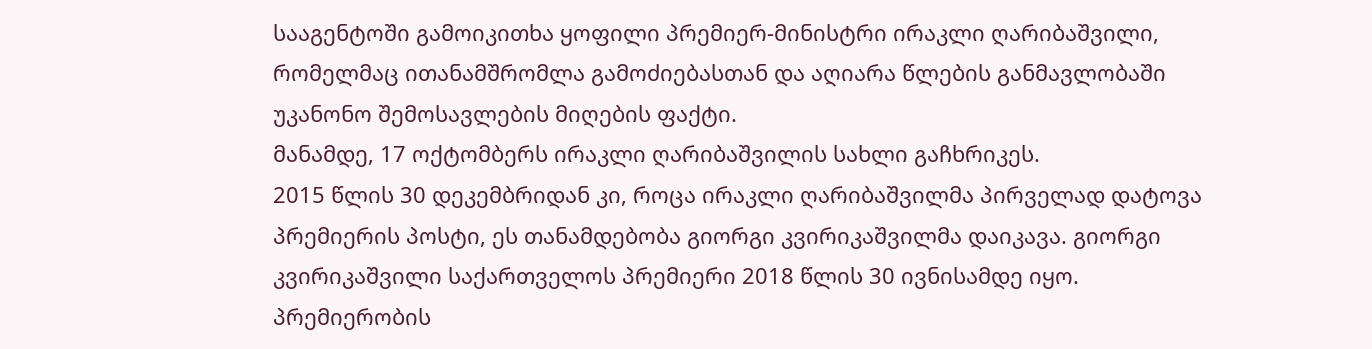სააგენტოში გამოიკითხა ყოფილი პრემიერ-მინისტრი ირაკლი ღარიბაშვილი, რომელმაც ითანამშრომლა გამოძიებასთან და აღიარა წლების განმავლობაში უკანონო შემოსავლების მიღების ფაქტი.
მანამდე, 17 ოქტომბერს ირაკლი ღარიბაშვილის სახლი გაჩხრიკეს.
2015 წლის 30 დეკემბრიდან კი, როცა ირაკლი ღარიბაშვილმა პირველად დატოვა პრემიერის პოსტი, ეს თანამდებობა გიორგი კვირიკაშვილმა დაიკავა. გიორგი კვირიკაშვილი საქართველოს პრემიერი 2018 წლის 30 ივნისამდე იყო.
პრემიერობის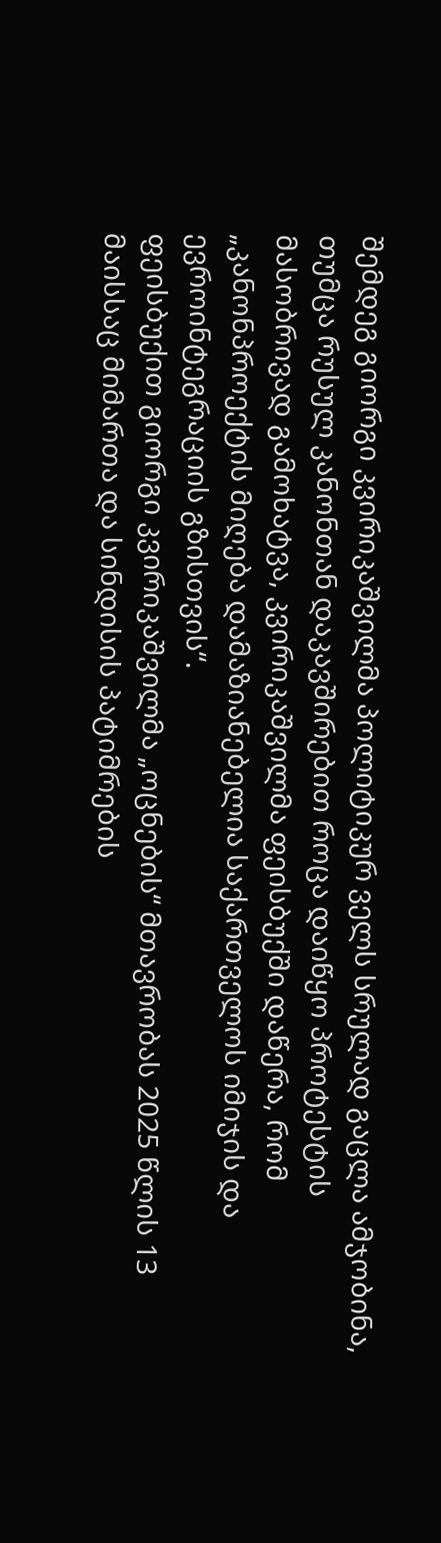შემდეგ გიორგი კვირიკაშვილმა პოლიტიკურ ველს სრულად გაცლა ამჯობინა, თუმცა რუსულ კანონთან დაკავშირებით როცა დაიწყო პროტესტის მასობრივად გამოხატვა, კვირიკაშვილმა ფეისბუქში დაწერა, რომ „კანონპროექტის მიღება დამაზიანებელია საქართველოს იმიჯის და ევროინტეგრაციის გზისთვის“.
ფეისბუქით გიორგი კვირიკაშვილმა „ოცნების“ მთავრობას 2025 წლის 13 მაისსაც მიმართა და სინდისის პატიმრების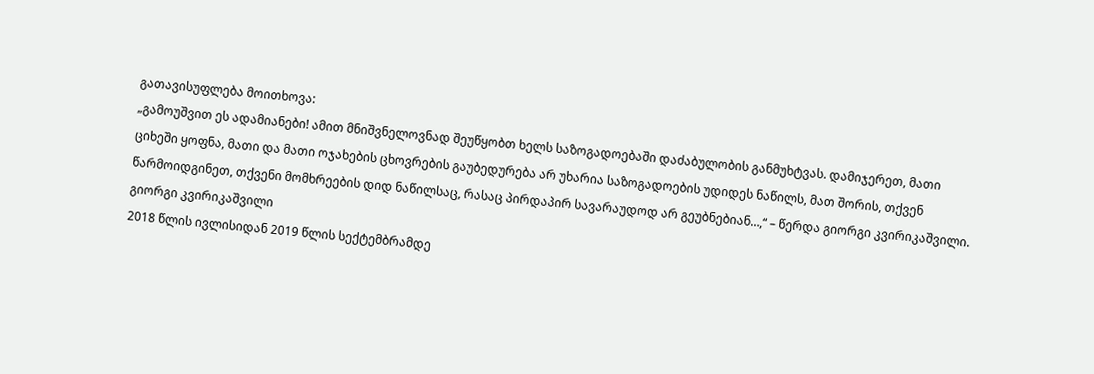გათავისუფლება მოითხოვა:
„გამოუშვით ეს ადამიანები! ამით მნიშვნელოვნად შეუწყობთ ხელს საზოგადოებაში დაძაბულობის განმუხტვას. დამიჯერეთ, მათი ციხეში ყოფნა, მათი და მათი ოჯახების ცხოვრების გაუბედურება არ უხარია საზოგადოების უდიდეს ნაწილს, მათ შორის, თქვენ წარმოიდგინეთ, თქვენი მომხრეების დიდ ნაწილსაც, რასაც პირდაპირ სავარაუდოდ არ გეუბნებიან…,“ – წერდა გიორგი კვირიკაშვილი.
გიორგი კვირიკაშვილი
2018 წლის ივლისიდან 2019 წლის სექტემბრამდე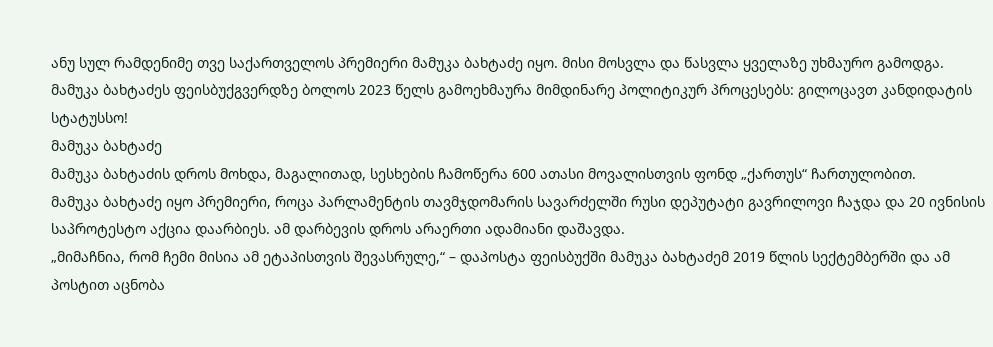ანუ სულ რამდენიმე თვე საქართველოს პრემიერი მამუკა ბახტაძე იყო. მისი მოსვლა და წასვლა ყველაზე უხმაურო გამოდგა.
მამუკა ბახტაძეს ფეისბუქგვერდზე ბოლოს 2023 წელს გამოეხმაურა მიმდინარე პოლიტიკურ პროცესებს: გილოცავთ კანდიდატის სტატუსსო!
მამუკა ბახტაძე
მამუკა ბახტაძის დროს მოხდა, მაგალითად, სესხების ჩამოწერა 600 ათასი მოვალისთვის ფონდ „ქართუს“ ჩართულობით.
მამუკა ბახტაძე იყო პრემიერი, როცა პარლამენტის თავმჯდომარის სავარძელში რუსი დეპუტატი გავრილოვი ჩაჯდა და 20 ივნისის საპროტესტო აქცია დაარბიეს. ამ დარბევის დროს არაერთი ადამიანი დაშავდა.
„მიმაჩნია, რომ ჩემი მისია ამ ეტაპისთვის შევასრულე,“ – დაპოსტა ფეისბუქში მამუკა ბახტაძემ 2019 წლის სექტემბერში და ამ პოსტით აცნობა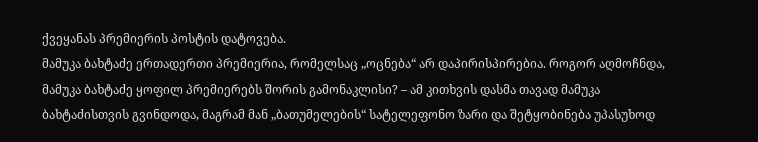ქვეყანას პრემიერის პოსტის დატოვება.
მამუკა ბახტაძე ერთადერთი პრემიერია, რომელსაც „ოცნება“ არ დაპირისპირებია. როგორ აღმოჩნდა, მამუკა ბახტაძე ყოფილ პრემიერებს შორის გამონაკლისი? – ამ კითხვის დასმა თავად მამუკა ბახტაძისთვის გვინდოდა, მაგრამ მან „ბათუმელების“ სატელეფონო ზარი და შეტყობინება უპასუხოდ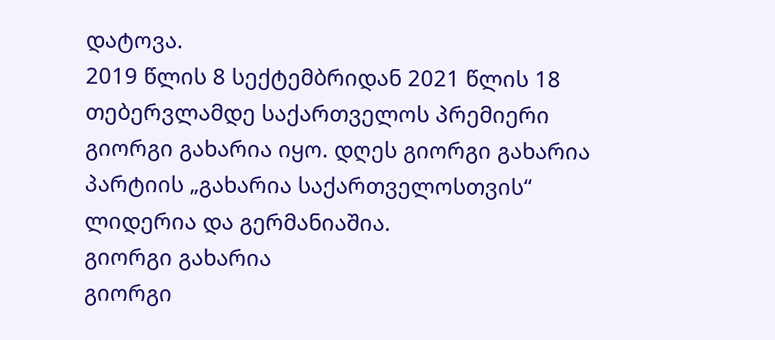დატოვა.
2019 წლის 8 სექტემბრიდან 2021 წლის 18 თებერვლამდე საქართველოს პრემიერი გიორგი გახარია იყო. დღეს გიორგი გახარია პარტიის „გახარია საქართველოსთვის“ ლიდერია და გერმანიაშია.
გიორგი გახარია
გიორგი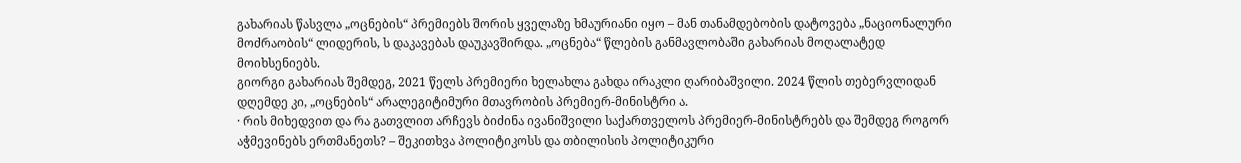გახარიას წასვლა „ოცნების“ პრემიებს შორის ყველაზე ხმაურიანი იყო – მან თანამდებობის დატოვება „ნაციონალური მოძრაობის“ ლიდერის, ს დაკავებას დაუკავშირდა. „ოცნება“ წლების განმავლობაში გახარიას მოღალატედ მოიხსენიებს.
გიორგი გახარიას შემდეგ, 2021 წელს პრემიერი ხელახლა გახდა ირაკლი ღარიბაშვილი. 2024 წლის თებერვლიდან დღემდე კი, „ოცნების“ არალეგიტიმური მთავრობის პრემიერ-მინისტრი ა.
· რის მიხედვით და რა გათვლით არჩევს ბიძინა ივანიშვილი საქართველოს პრემიერ-მინისტრებს და შემდეგ როგორ აჭმევინებს ერთმანეთს? – შეკითხვა პოლიტიკოსს და თბილისის პოლიტიკური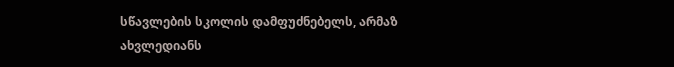სწავლების სკოლის დამფუძნებელს, არმაზ ახვლედიანს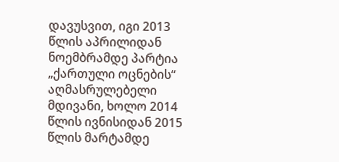დავუსვით, იგი 2013 წლის აპრილიდან ნოემბრამდე პარტია „ქართული ოცნების“ აღმასრულებელი მდივანი, ხოლო 2014 წლის ივნისიდან 2015 წლის მარტამდე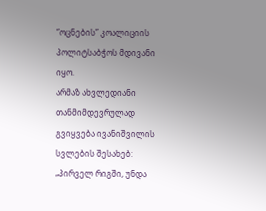“ოცნების” კოალიციის პოლიტსაბჭოს მდივანი იყო.
არმაზ ახვლედიანი თანმიმდევრულად გვიყვება ივანიშვილის სვლების შესახებ:
„პირველ რიგში, უნდა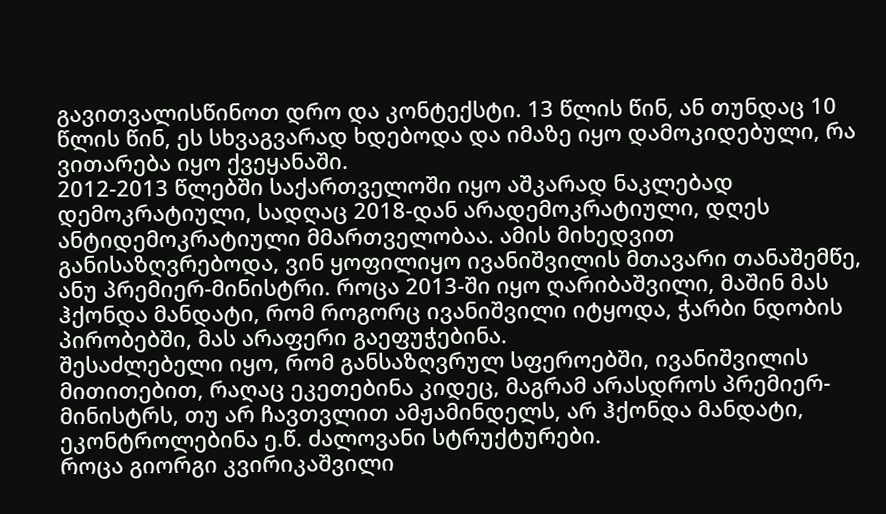გავითვალისწინოთ დრო და კონტექსტი. 13 წლის წინ, ან თუნდაც 10 წლის წინ, ეს სხვაგვარად ხდებოდა და იმაზე იყო დამოკიდებული, რა ვითარება იყო ქვეყანაში.
2012-2013 წლებში საქართველოში იყო აშკარად ნაკლებად დემოკრატიული, სადღაც 2018-დან არადემოკრატიული, დღეს ანტიდემოკრატიული მმართველობაა. ამის მიხედვით განისაზღვრებოდა, ვინ ყოფილიყო ივანიშვილის მთავარი თანაშემწე, ანუ პრემიერ-მინისტრი. როცა 2013-ში იყო ღარიბაშვილი, მაშინ მას ჰქონდა მანდატი, რომ როგორც ივანიშვილი იტყოდა, ჭარბი ნდობის პირობებში, მას არაფერი გაეფუჭებინა.
შესაძლებელი იყო, რომ განსაზღვრულ სფეროებში, ივანიშვილის მითითებით, რაღაც ეკეთებინა კიდეც, მაგრამ არასდროს პრემიერ-მინისტრს, თუ არ ჩავთვლით ამჟამინდელს, არ ჰქონდა მანდატი, ეკონტროლებინა ე.წ. ძალოვანი სტრუქტურები.
როცა გიორგი კვირიკაშვილი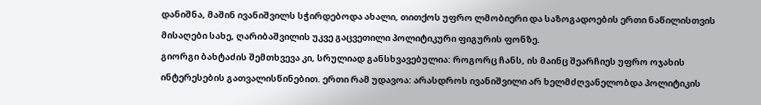დანიშნა, მაშინ ივანიშვილს სჭირდებოდა ახალი, თითქოს უფრო ლმობიერი და საზოგადოების ერთი ნაწილისთვის მისაღები სახე, ღარიბაშვილის უკვე გაცვეთილი პოლიტიკური ფიგურის ფონზე.
გიორგი ბახტაძის შემთხვევა კი, სრულიად განსხვავებულია: როგორც ჩანს, ის მაინც შეარჩიეს უფრო ოჯახის ინტერესების გათვალისწინებით. ერთი რამ უდავოა: არასდროს ივანიშვილი არ ხელმძღვანელობდა პოლიტიკის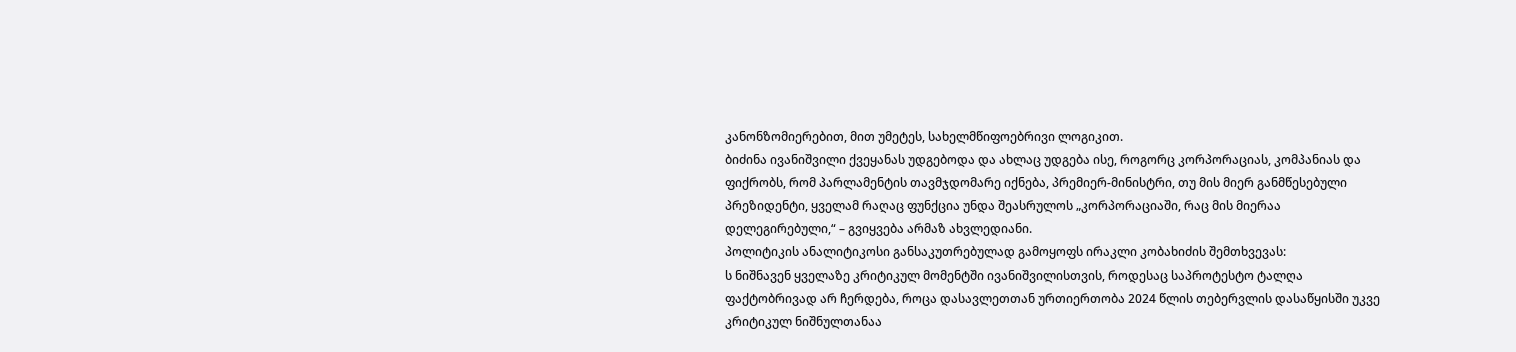კანონზომიერებით, მით უმეტეს, სახელმწიფოებრივი ლოგიკით.
ბიძინა ივანიშვილი ქვეყანას უდგებოდა და ახლაც უდგება ისე, როგორც კორპორაციას, კომპანიას და ფიქრობს, რომ პარლამენტის თავმჯდომარე იქნება, პრემიერ-მინისტრი, თუ მის მიერ განმწესებული პრეზიდენტი, ყველამ რაღაც ფუნქცია უნდა შეასრულოს „კორპორაციაში, რაც მის მიერაა დელეგირებული,“ – გვიყვება არმაზ ახვლედიანი.
პოლიტიკის ანალიტიკოსი განსაკუთრებულად გამოყოფს ირაკლი კობახიძის შემთხვევას:
ს ნიშნავენ ყველაზე კრიტიკულ მომენტში ივანიშვილისთვის, როდესაც საპროტესტო ტალღა ფაქტობრივად არ ჩერდება, როცა დასავლეთთან ურთიერთობა 2024 წლის თებერვლის დასაწყისში უკვე კრიტიკულ ნიშნულთანაა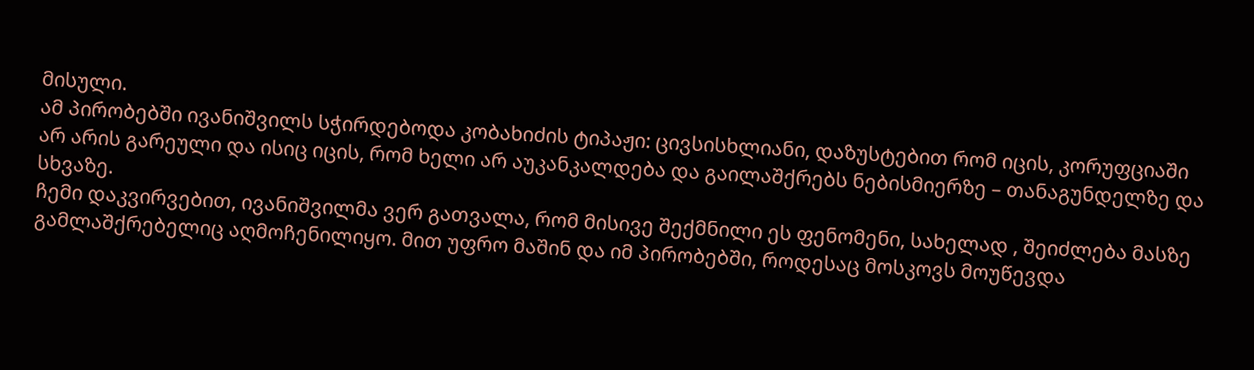მისული.
ამ პირობებში ივანიშვილს სჭირდებოდა კობახიძის ტიპაჟი: ცივსისხლიანი, დაზუსტებით რომ იცის, კორუფციაში არ არის გარეული და ისიც იცის, რომ ხელი არ აუკანკალდება და გაილაშქრებს ნებისმიერზე – თანაგუნდელზე და სხვაზე.
ჩემი დაკვირვებით, ივანიშვილმა ვერ გათვალა, რომ მისივე შექმნილი ეს ფენომენი, სახელად , შეიძლება მასზე გამლაშქრებელიც აღმოჩენილიყო. მით უფრო მაშინ და იმ პირობებში, როდესაც მოსკოვს მოუწევდა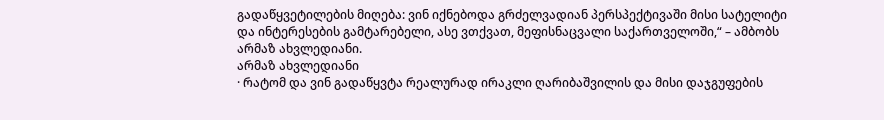გადაწყვეტილების მიღება: ვინ იქნებოდა გრძელვადიან პერსპექტივაში მისი სატელიტი და ინტერესების გამტარებელი, ასე ვთქვათ, მეფისნაცვალი საქართველოში,“ – ამბობს არმაზ ახვლედიანი.
არმაზ ახვლედიანი
· რატომ და ვინ გადაწყვტა რეალურად ირაკლი ღარიბაშვილის და მისი დაჯგუფების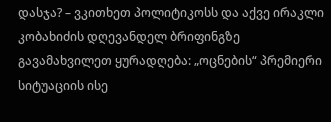დასჯა? – ვკითხეთ პოლიტიკოსს და აქვე ირაკლი კობახიძის დღევანდელ ბრიფინგზე გავამახვილეთ ყურადღება: „ოცნების“ პრემიერი სიტუაციის ისე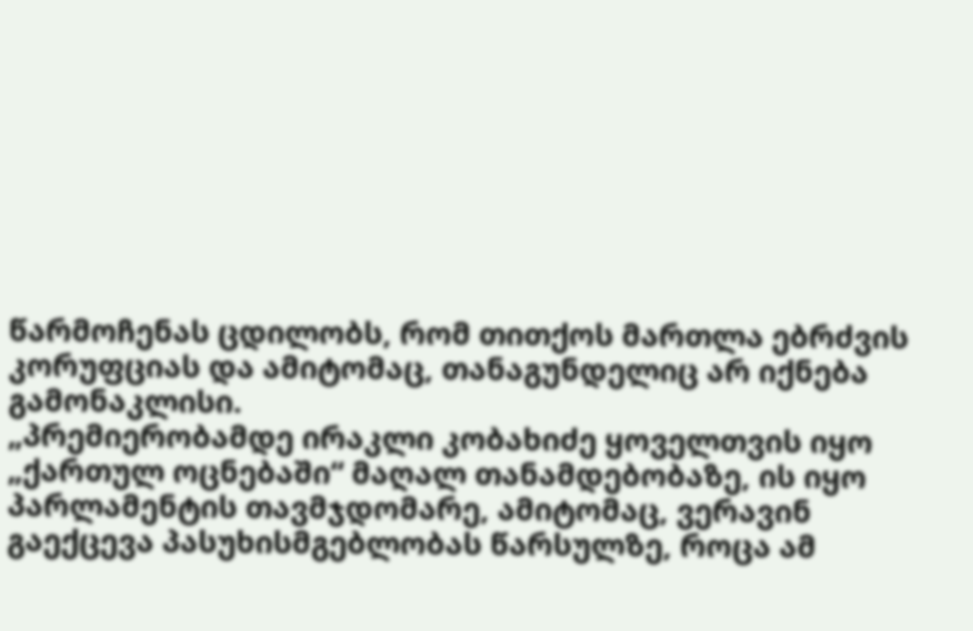წარმოჩენას ცდილობს, რომ თითქოს მართლა ებრძვის კორუფციას და ამიტომაც, თანაგუნდელიც არ იქნება გამონაკლისი.
„პრემიერობამდე ირაკლი კობახიძე ყოველთვის იყო „ქართულ ოცნებაში“ მაღალ თანამდებობაზე, ის იყო პარლამენტის თავმჯდომარე, ამიტომაც, ვერავინ გაექცევა პასუხისმგებლობას წარსულზე, როცა ამ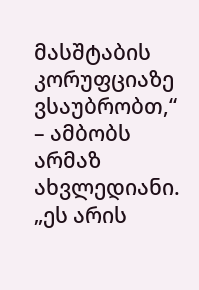მასშტაბის კორუფციაზე ვსაუბრობთ,“ – ამბობს არმაზ ახვლედიანი.
„ეს არის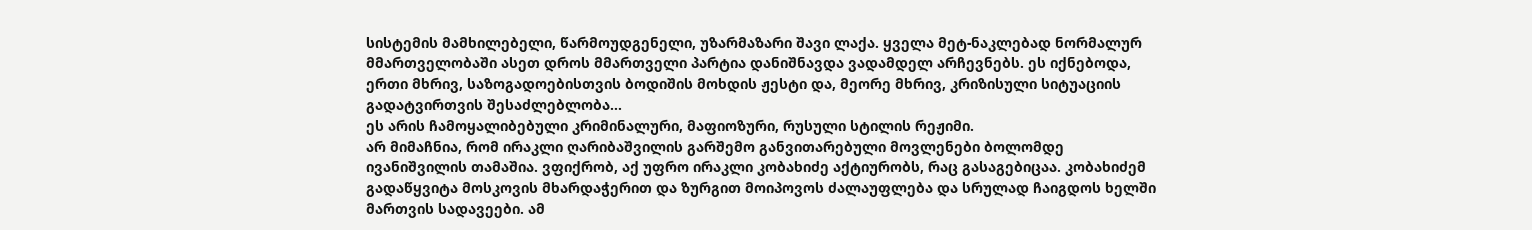სისტემის მამხილებელი, წარმოუდგენელი, უზარმაზარი შავი ლაქა. ყველა მეტ-ნაკლებად ნორმალურ მმართველობაში ასეთ დროს მმართველი პარტია დანიშნავდა ვადამდელ არჩევნებს. ეს იქნებოდა, ერთი მხრივ, საზოგადოებისთვის ბოდიშის მოხდის ჟესტი და, მეორე მხრივ, კრიზისული სიტუაციის გადატვირთვის შესაძლებლობა…
ეს არის ჩამოყალიბებული კრიმინალური, მაფიოზური, რუსული სტილის რეჟიმი.
არ მიმაჩნია, რომ ირაკლი ღარიბაშვილის გარშემო განვითარებული მოვლენები ბოლომდე ივანიშვილის თამაშია. ვფიქრობ, აქ უფრო ირაკლი კობახიძე აქტიურობს, რაც გასაგებიცაა. კობახიძემ გადაწყვიტა მოსკოვის მხარდაჭერით და ზურგით მოიპოვოს ძალაუფლება და სრულად ჩაიგდოს ხელში მართვის სადავეები. ამ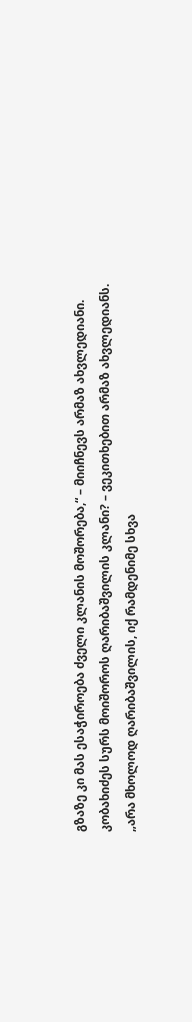გზაზე კი მას ესაჭიროება ძველი კლანის მოშორება,“ – მიიჩნევს არმაზ ახვლედიანი.
კობახიძეს სურს მოიშოროს ღარიბაშვილის კლანი? – ვეკითხებით არმაზ ახვლედიანს.
„არა მხოლოდ ღარიბაშვილის, იქ რამდენიმე სხვა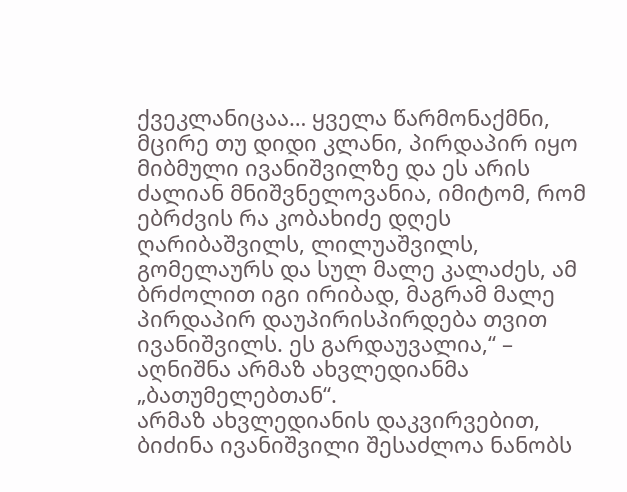ქვეკლანიცაა… ყველა წარმონაქმნი, მცირე თუ დიდი კლანი, პირდაპირ იყო მიბმული ივანიშვილზე და ეს არის ძალიან მნიშვნელოვანია, იმიტომ, რომ ებრძვის რა კობახიძე დღეს ღარიბაშვილს, ლილუაშვილს, გომელაურს და სულ მალე კალაძეს, ამ ბრძოლით იგი ირიბად, მაგრამ მალე პირდაპირ დაუპირისპირდება თვით ივანიშვილს. ეს გარდაუვალია,“ – აღნიშნა არმაზ ახვლედიანმა „ბათუმელებთან“.
არმაზ ახვლედიანის დაკვირვებით, ბიძინა ივანიშვილი შესაძლოა ნანობს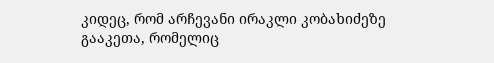კიდეც, რომ არჩევანი ირაკლი კობახიძეზე გააკეთა, რომელიც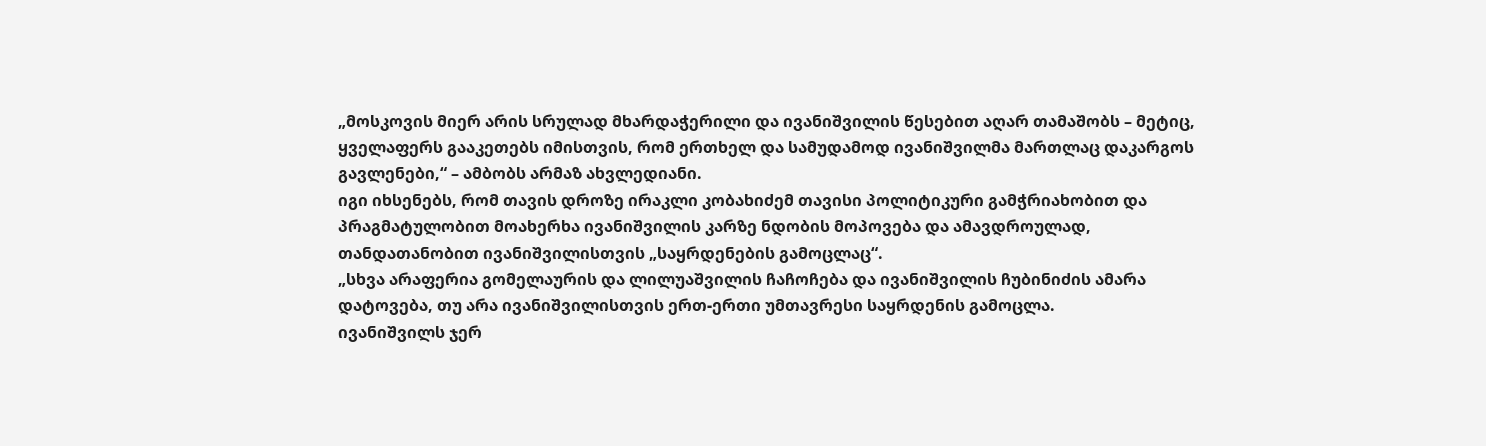„მოსკოვის მიერ არის სრულად მხარდაჭერილი და ივანიშვილის წესებით აღარ თამაშობს – მეტიც, ყველაფერს გააკეთებს იმისთვის, რომ ერთხელ და სამუდამოდ ივანიშვილმა მართლაც დაკარგოს გავლენები,“ – ამბობს არმაზ ახვლედიანი.
იგი იხსენებს, რომ თავის დროზე ირაკლი კობახიძემ თავისი პოლიტიკური გამჭრიახობით და პრაგმატულობით მოახერხა ივანიშვილის კარზე ნდობის მოპოვება და ამავდროულად, თანდათანობით ივანიშვილისთვის „საყრდენების გამოცლაც“.
„სხვა არაფერია გომელაურის და ლილუაშვილის ჩაჩოჩება და ივანიშვილის ჩუბინიძის ამარა დატოვება, თუ არა ივანიშვილისთვის ერთ-ერთი უმთავრესი საყრდენის გამოცლა.
ივანიშვილს ჯერ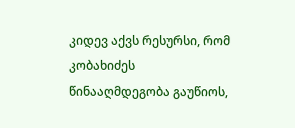კიდევ აქვს რესურსი, რომ კობახიძეს წინააღმდეგობა გაუწიოს,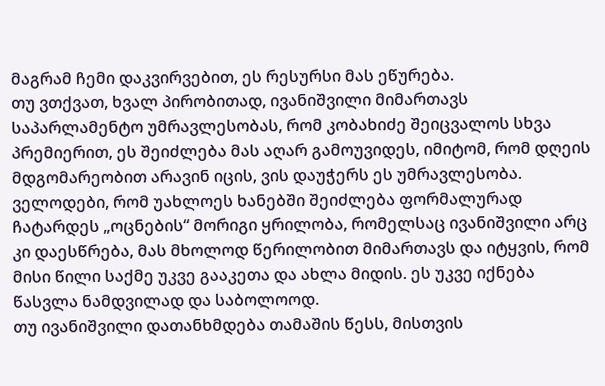მაგრამ ჩემი დაკვირვებით, ეს რესურსი მას ეწურება.
თუ ვთქვათ, ხვალ პირობითად, ივანიშვილი მიმართავს საპარლამენტო უმრავლესობას, რომ კობახიძე შეიცვალოს სხვა პრემიერით, ეს შეიძლება მას აღარ გამოუვიდეს, იმიტომ, რომ დღეის მდგომარეობით არავინ იცის, ვის დაუჭერს ეს უმრავლესობა.
ველოდები, რომ უახლოეს ხანებში შეიძლება ფორმალურად ჩატარდეს „ოცნების“ მორიგი ყრილობა, რომელსაც ივანიშვილი არც კი დაესწრება, მას მხოლოდ წერილობით მიმართავს და იტყვის, რომ მისი წილი საქმე უკვე გააკეთა და ახლა მიდის. ეს უკვე იქნება წასვლა ნამდვილად და საბოლოოდ.
თუ ივანიშვილი დათანხმდება თამაშის წესს, მისთვის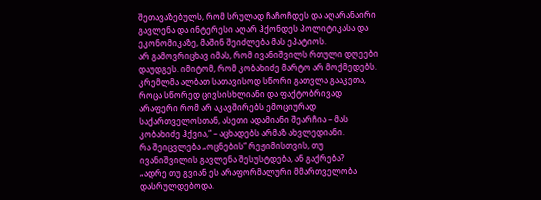შეთავაზებულს, რომ სრულად ჩაჩოჩდეს და აღარანაირი გავლენა და ინტერესი აღარ ჰქონდეს პოლიტიკასა და ეკონომიკაზე, მაშინ შეიძლება მას ეპატიოს.
არ გამოვრიცხავ იმას, რომ ივანიშვილს რთული დღეები დაუდგეს. იმიტომ, რომ კობახიძე მარტო არ მოქმედებს.
კრემლმა ალბათ სათავისოდ სწორი გათვლა გააკეთა, როცა სწორედ ცივსისხლიანი და ფაქტობრივად არაფერი რომ არ აკავშირებს ემოციურად საქართველოსთან, ასეთი ადამიანი შეარჩია – მას კობახიძე ჰქვია,“ – აცხადებს არმაზ ახვლედიანი.
რა შეიცვლება „ოცნების“ რეჟიმისთვის, თუ ივანიშვილის გავლენა შესუსტდება, ან გაქრება?
„ადრე თუ გვიან ეს არაფორმალური მმართველობა დასრულდებოდა.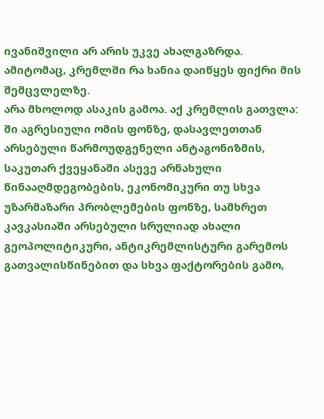ივანიშვილი არ არის უკვე ახალგაზრდა. ამიტომაც, კრემლში რა ხანია დაიწყეს ფიქრი მის შემცვლელზე.
არა მხოლოდ ასაკის გამოა. აქ კრემლის გათვლა: ში აგრესიული ომის ფონზე, დასავლეთთან არსებული წარმოუდგენელი ანტაგონიზმის, საკუთარ ქვეყანაში ასევე არნახული წინააღმდეგობების, ეკონომიკური თუ სხვა უზარმაზარი პრობლემების ფონზე, სამხრეთ კავკასიაში არსებული სრულიად ახალი გეოპოლიტიკური, ანტიკრემლისტური გარემოს გათვალისწინებით და სხვა ფაქტორების გამო,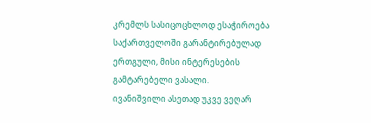კრემლს სასიცოცხლოდ ესაჭიროება საქართველოში გარანტირებულად ერთგული, მისი ინტერესების გამტარებელი ვასალი.
ივანიშვილი ასეთად უკვე ვეღარ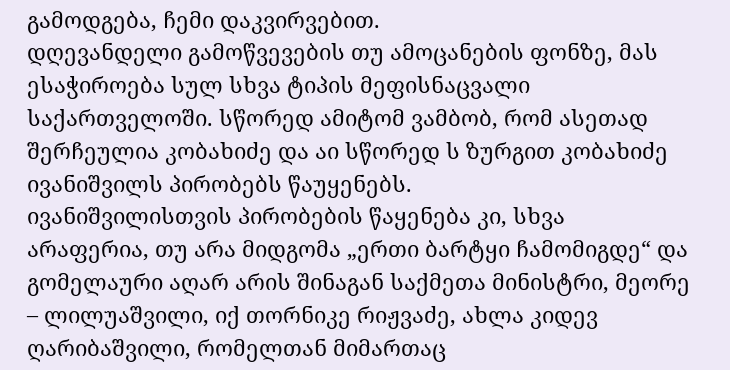გამოდგება, ჩემი დაკვირვებით.
დღევანდელი გამოწვევების თუ ამოცანების ფონზე, მას ესაჭიროება სულ სხვა ტიპის მეფისნაცვალი საქართველოში. სწორედ ამიტომ ვამბობ, რომ ასეთად შერჩეულია კობახიძე და აი სწორედ ს ზურგით კობახიძე ივანიშვილს პირობებს წაუყენებს.
ივანიშვილისთვის პირობების წაყენება კი, სხვა არაფერია, თუ არა მიდგომა „ერთი ბარტყი ჩამომიგდე“ და გომელაური აღარ არის შინაგან საქმეთა მინისტრი, მეორე – ლილუაშვილი, იქ თორნიკე რიჟვაძე, ახლა კიდევ ღარიბაშვილი, რომელთან მიმართაც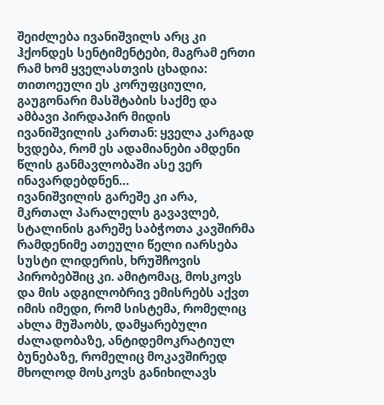შეიძლება ივანიშვილს არც კი ჰქონდეს სენტიმენტები, მაგრამ ერთი რამ ხომ ყველასთვის ცხადია: თითოეული ეს კორუფციული, გაუგონარი მასშტაბის საქმე და ამბავი პირდაპირ მიდის ივანიშვილის კართან: ყველა კარგად ხვდება, რომ ეს ადამიანები ამდენი წლის განმავლობაში ასე ვერ ინავარდებდნენ…
ივანიშვილის გარეშე კი არა, მკრთალ პარალელს გავავლებ, სტალინის გარეშე საბჭოთა კავშირმა რამდენიმე ათეული წელი იარსება სუსტი ლიდერის, ხრუშჩოვის პირობებშიც კი. ამიტომაც, მოსკოვს და მის ადგილობრივ ემისრებს აქვთ იმის იმედი, რომ სისტემა, რომელიც ახლა მუშაობს, დამყარებული ძალადობაზე, ანტიდემოკრატიულ ბუნებაზე, რომელიც მოკავშირედ მხოლოდ მოსკოვს განიხილავს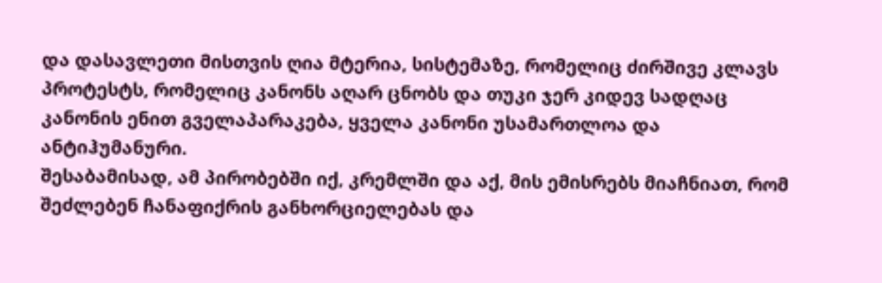და დასავლეთი მისთვის ღია მტერია, სისტემაზე, რომელიც ძირშივე კლავს პროტესტს, რომელიც კანონს აღარ ცნობს და თუკი ჯერ კიდევ სადღაც კანონის ენით გველაპარაკება, ყველა კანონი უსამართლოა და ანტიჰუმანური.
შესაბამისად, ამ პირობებში იქ, კრემლში და აქ, მის ემისრებს მიაჩნიათ, რომ შეძლებენ ჩანაფიქრის განხორციელებას და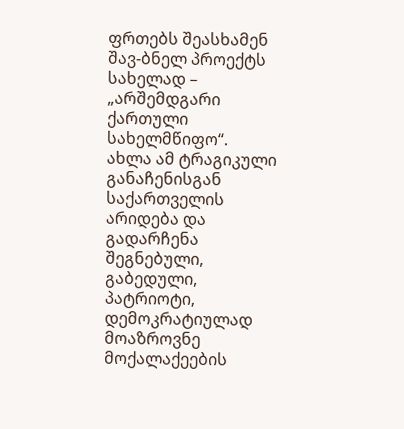ფრთებს შეასხამენ შავ-ბნელ პროექტს სახელად – „არშემდგარი ქართული სახელმწიფო“.
ახლა ამ ტრაგიკული განაჩენისგან საქართველის არიდება და გადარჩენა შეგნებული, გაბედული, პატრიოტი, დემოკრატიულად მოაზროვნე მოქალაქეების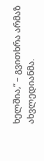ხელშია,“ – გვითხრა არმაზ ახვლედიანმა.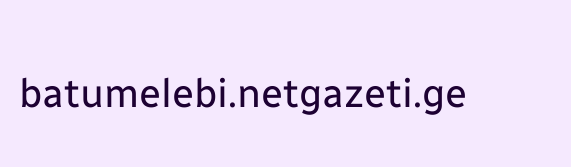batumelebi.netgazeti.ge